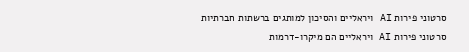סרטוני פירות AI ויראליים והסיכון למותגים ברשתות חברתיות
סרטוני פירות AI ויראליים הם מיקרו-דרמות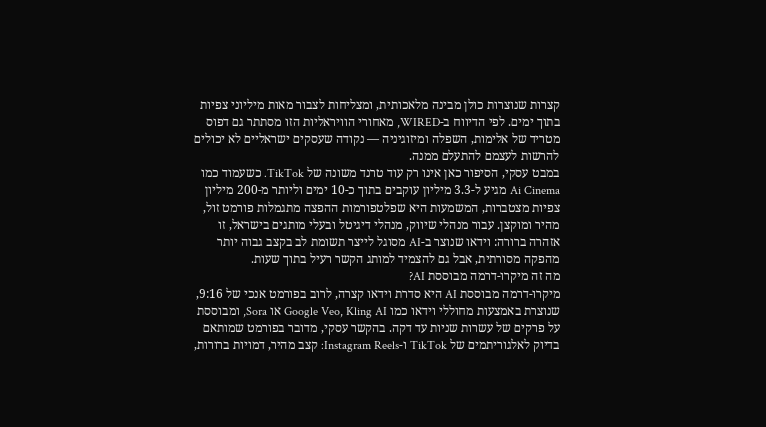קצרות שנוצרות כולן מבינה מלאכותית, ומצליחות לצבור מאות מיליוני צפיות בתוך ימים. לפי הדיווח ב-WIRED, מאחורי הוויראליות הזו מסתתר גם דפוס מטריד של אלימות, השפלה ומיזוגיניה — נקודה שעסקים ישראליים לא יכולים להרשות לעצמם להתעלם ממנה.
במבט עסקי, הסיפור כאן אינו רק עוד טרנד משונה של TikTok. כשעמוד כמו Ai Cinema מגיע ל-3.3 מיליון עוקבים בתוך כ-10 ימים וליותר מ-200 מיליון צפיות מצטברות, המשמעות היא שפלטפורמות ההפצה מתגמלות פורמט זול, מהיר ומוקצן. עבור מנהלי שיווק, מנהלי דיגיטל ובעלי מותגים בישראל, זו אזהרה ברורה: וידאו שנוצר ב-AI מסוגל לייצר תשומת לב בקצב גבוה יותר מהפקה מסורתית, אבל גם להצמיד למותג הקשר רעיל בתוך שעות.
מה זה מיקרו-דרמה מבוססת AI?
מיקרו-דרמה מבוססת AI היא סדרת וידאו קצרה, לרוב בפורמט אנכי של 9:16, שנוצרת באמצעות מחוללי וידאו כמו Google Veo, Kling AI או Sora, ומבוססת על פרקים של עשרות שניות עד דקה. בהקשר עסקי, מדובר בפורמט שמותאם בדיוק לאלגוריתמים של TikTok ו-Instagram Reels: קצב מהיר, דמויות ברורות,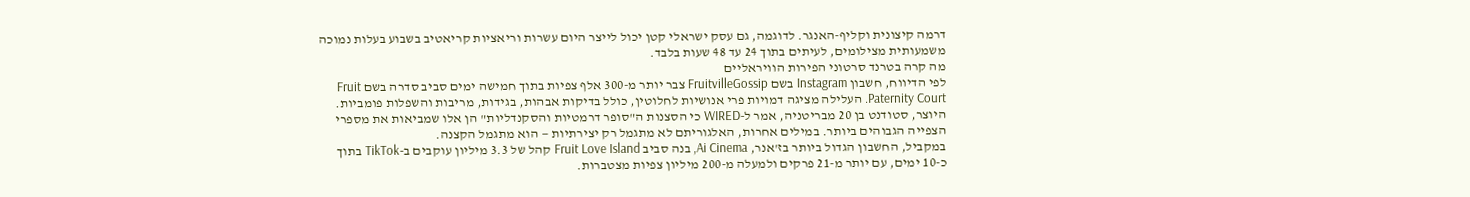דרמה קיצונית וקליף-האנגר. לדוגמה, גם עסק ישראלי קטן יכול לייצר היום עשרות וריאציות קריאטיב בשבוע בעלות נמוכה משמעותית מצילומים, לעיתים בתוך 24 עד 48 שעות בלבד.
מה קרה בטרנד סרטוני הפירות הוויראליים
לפי הדיווח, חשבון Instagram בשם FruitvilleGossip צבר יותר מ-300 אלף צפיות בתוך חמישה ימים סביב סדרה בשם Fruit Paternity Court. העלילה מציגה דמויות פרי אנושיות לחלוטין, כולל בדיקות אבהות, בגידות, מריבות והשפלות פומביות. היוצר, סטודנט בן 20 מבריטניה, אמר ל-WIRED כי הסצנות ה"סופר דרמטיות והסקנדליות" הן אלו שמביאות את מספרי הצפייה הגבוהים ביותר. במילים אחרות, האלגוריתם לא מתגמל רק יצירתיות — הוא מתגמל הקצנה.
במקביל, החשבון הגדול ביותר בז'אנר, Ai Cinema, בנה סביב Fruit Love Island קהל של 3.3 מיליון עוקבים ב-TikTok בתוך כ-10 ימים, עם יותר מ-21 פרקים ולמעלה מ-200 מיליון צפיות מצטברות.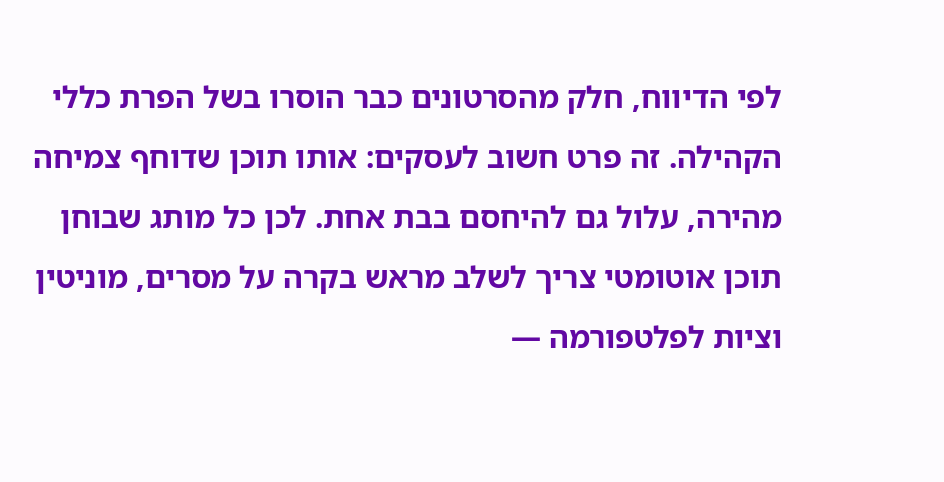לפי הדיווח, חלק מהסרטונים כבר הוסרו בשל הפרת כללי הקהילה. זה פרט חשוב לעסקים: אותו תוכן שדוחף צמיחה מהירה, עלול גם להיחסם בבת אחת. לכן כל מותג שבוחן תוכן אוטומטי צריך לשלב מראש בקרה על מסרים, מוניטין וציות לפלטפורמה —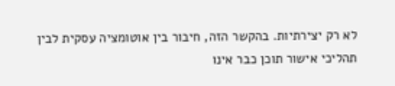לא רק יצירתיות. בהקשר הזה, חיבור בין אוטומציה עסקית לבין תהליכי אישור תוכן כבר אינו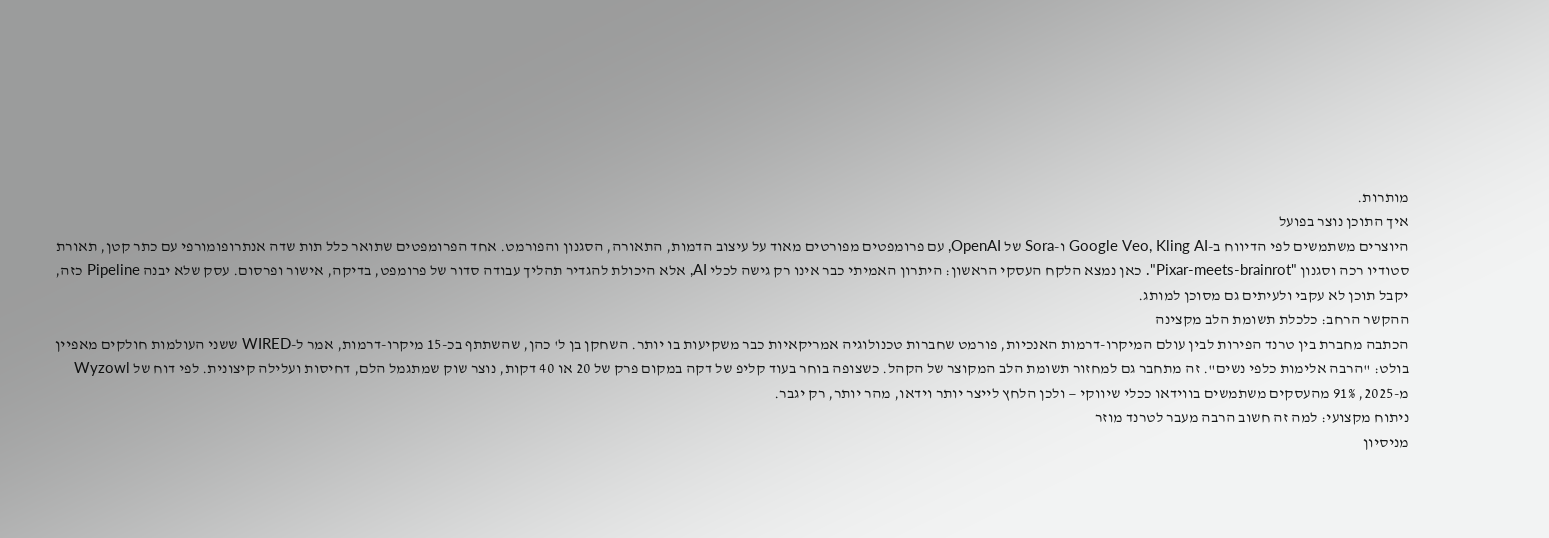מותרות.
איך התוכן נוצר בפועל
היוצרים משתמשים לפי הדיווח ב-Google Veo, Kling AI ו-Sora של OpenAI, עם פרומפטים מפורטים מאוד על עיצוב הדמות, התאורה, הסגנון והפורמט. אחד הפרומפטים שתואר כלל תות שדה אנתרופומורפי עם כתר קטן, תאורת סטודיו רכה וסגנון "Pixar-meets-brainrot". כאן נמצא הלקח העסקי הראשון: היתרון האמיתי כבר אינו רק גישה לכלי AI, אלא היכולת להגדיר תהליך עבודה סדור של פרומפט, בדיקה, אישור ופרסום. עסק שלא יבנה Pipeline כזה, יקבל תוכן לא עקבי ולעיתים גם מסוכן למותג.
ההקשר הרחב: כלכלת תשומת הלב מקצינה
הכתבה מחברת בין טרנד הפירות לבין עולם המיקרו-דרמות האנכיות, פורמט שחברות טכנולוגיה אמריקאיות כבר משקיעות בו יותר. השחקן בן ל' כהן, שהשתתף בכ-15 מיקרו-דרמות, אמר ל-WIRED ששני העולמות חולקים מאפיין בולט: "הרבה אלימות כלפי נשים". זה מתחבר גם למחזור תשומת הלב המקוצר של הקהל. כשצופה בוחר בעוד קליפ של דקה במקום פרק של 20 או 40 דקות, נוצר שוק שמתגמל הלם, דחיסות ועלילה קיצונית. לפי דוח של Wyzowl מ-2025, 91% מהעסקים משתמשים בווידאו ככלי שיווקי — ולכן הלחץ לייצר יותר וידאו, מהר יותר, רק יגבר.
ניתוח מקצועי: למה זה חשוב הרבה מעבר לטרנד מוזר
מניסיון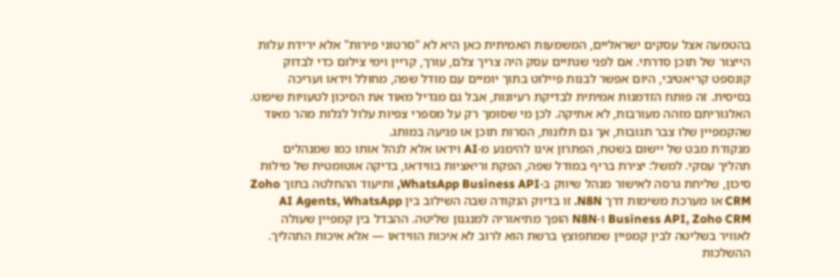בהטמעה אצל עסקים ישראליים, המשמעות האמיתית כאן היא לא "סרטוני פירות" אלא ירידת עלות הייצור של תוכן סדרתי. אם לפני שנתיים עסק היה צריך צלם, עורך, קריין וימי צילום כדי לבדוק קונספט קריאטיבי, היום אפשר לבנות פיילוט בתוך יומיים עם מודל שפה, מחולל וידאו ועריכה בסיסית. זה פותח הזדמנות אמיתית לבדיקת רעיונות, אבל גם מגדיל מאוד את הסיכון לטעויות שיפוט. האלגוריתם מזהה מעורבות, לא אתיקה. לכן מי שסומך רק על מספרי צפיות עלול לגלות מהר מאוד שהקמפיין שלו צבר תגובות, אך גם תלונות, הסרות תוכן או פגיעה במותג.
מנקודת מבט של יישום בשטח, הפתרון אינו להימנע מ-AI וידאו אלא לנהל אותו כמו שמנהלים תהליך עסקי. למשל: יצירת בריף במודל שפה, הפקת וריאציות בווידאו, בדיקה אוטומטית של מילות סיכון, שליחת גרסה לאישור מנהל שיווק ב-WhatsApp Business API, ותיעוד ההחלטה בתוך Zoho CRM או מערכת משימות דרך N8N. זו בדיוק הנקודה שבה השילוב בין AI Agents, WhatsApp Business API, Zoho CRM ו-N8N הופך מתיאוריה למנגנון שליטה. ההבדל בין קמפיין שעולה לאוויר בשליטה לבין קמפיין שמתפוצץ ברשת הוא לרוב לא איכות הווידאו — אלא איכות התהליך.
ההשלכות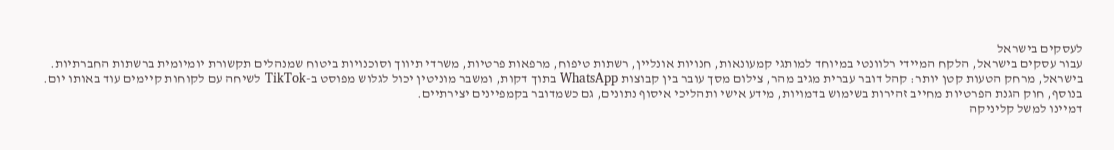לעסקים בישראל
עבור עסקים בישראל, הלקח המיידי רלוונטי במיוחד למותגי קמעונאות, חנויות אונליין, רשתות טיפוח, מרפאות פרטיות, משרדי תיווך וסוכנויות ביטוח שמנהלים תקשורת יומיומית ברשתות החברתיות. בישראל, מרחק הטעות קטן יותר: קהל דובר עברית מגיב מהר, צילום מסך עובר בין קבוצות WhatsApp בתוך דקות, ומשבר מוניטין יכול לגלוש מפוסט ב-TikTok לשיחה עם לקוחות קיימים עוד באותו יום. בנוסף, חוק הגנת הפרטיות מחייב זהירות בשימוש בדמויות, מידע אישי ותהליכי איסוף נתונים, גם כשמדובר בקמפיינים יצירתיים.
דמיינו למשל קליניקה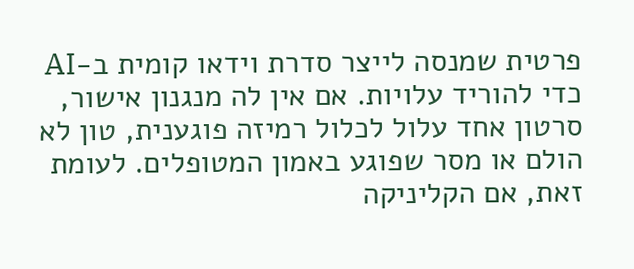פרטית שמנסה לייצר סדרת וידאו קומית ב-AI כדי להוריד עלויות. אם אין לה מנגנון אישור, סרטון אחד עלול לכלול רמיזה פוגענית, טון לא הולם או מסר שפוגע באמון המטופלים. לעומת זאת, אם הקליניקה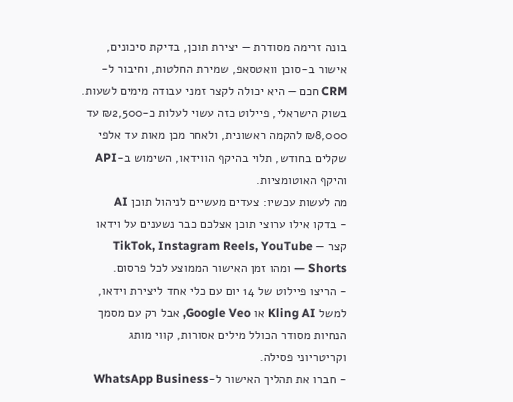בונה זרימה מסודרת — יצירת תוכן, בדיקת סיכונים, אישור ב-סוכן וואטסאפ, שמירת החלטות, וחיבור ל-CRM חכם — היא יכולה לקצר זמני עבודה מימים לשעות. בשוק הישראלי, פיילוט כזה עשוי לעלות כ-₪2,500 עד ₪8,000 להקמה ראשונית, ולאחר מכן מאות עד אלפי שקלים בחודש, תלוי בהיקף הווידאו, השימוש ב-API והיקף האוטומציות.
מה לעשות עכשיו: צעדים מעשיים לניהול תוכן AI
- בדקו אילו ערוצי תוכן אצלכם כבר נשענים על וידאו קצר — TikTok, Instagram Reels, YouTube Shorts — ומהו זמן האישור הממוצע לכל פרסום.
- הריצו פיילוט של 14 יום עם כלי אחד ליצירת וידאו, למשל Kling AI או Google Veo, אבל רק עם מסמך הנחיות מסודר הכולל מילים אסורות, קווי מותג וקריטריוני פסילה.
- חברו את תהליך האישור ל-WhatsApp Business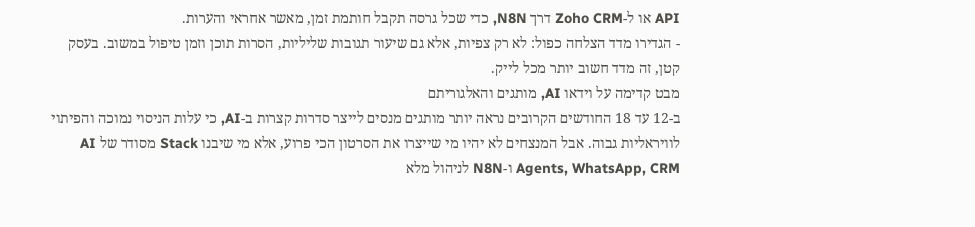API או ל-Zoho CRM דרך N8N, כדי שכל גרסה תקבל חותמת זמן, מאשר אחראי והערות.
- הגדירו מדד הצלחה כפול: לא רק צפיות, אלא גם שיעור תגובות שליליות, הסרות תוכן וזמן טיפול במשוב. בעסק קטן, זה מדד חשוב יותר מכל לייק.
מבט קדימה על וידאו AI, מותגים והאלגוריתם
ב-12 עד 18 החודשים הקרובים נראה יותר מותגים מנסים לייצר סדרות קצרות ב-AI, כי עלות הניסוי נמוכה והפיתוי לוויראליות גבוה. אבל המנצחים לא יהיו מי שייצרו את הסרטון הכי פרוע, אלא מי שיבנו Stack מסודר של AI Agents, WhatsApp, CRM ו-N8N לניהול מלא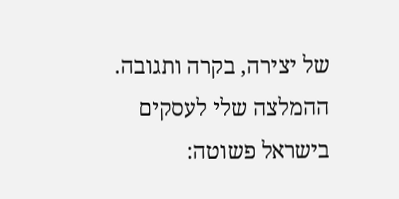של יצירה, בקרה ותגובה. ההמלצה שלי לעסקים בישראל פשוטה: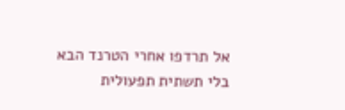אל תרדפו אחרי הטרנד הבא בלי תשתית תפעולית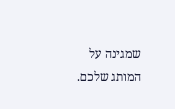שמגינה על המותג שלכם.